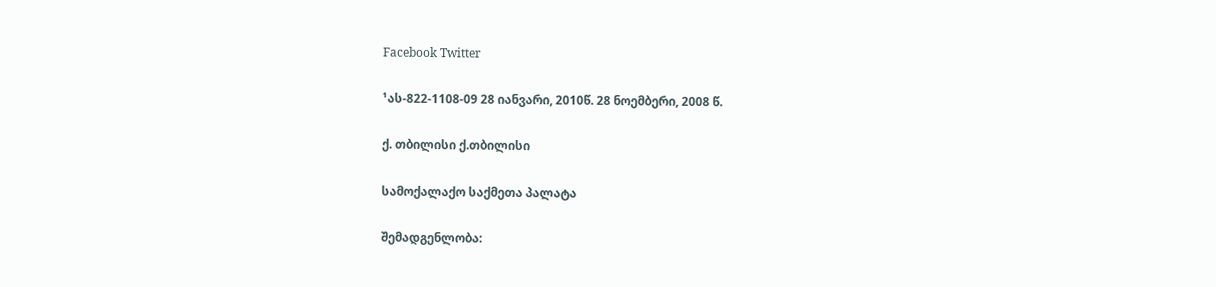Facebook Twitter

¹ას-822-1108-09 28 იანვარი, 2010წ. 28 ნოემბერი, 2008 წ.

ქ. თბილისი ქ.თბილისი

სამოქალაქო საქმეთა პალატა

შემადგენლობა: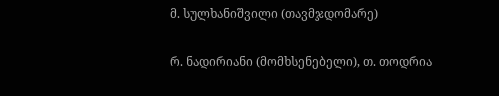მ. სულხანიშვილი (თავმჯდომარე)

რ. ნადირიანი (მომხსენებელი), თ. თოდრია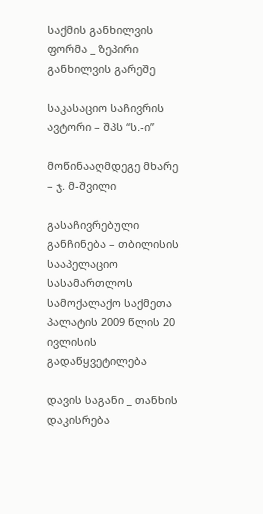საქმის განხილვის ფორმა _ ზეპირი განხილვის გარეშე

საკასაციო საჩივრის ავტორი – შპს “ს.-ი”

მოწინააღმდეგე მხარე – ჯ. მ-შვილი

გასაჩივრებული განჩინება – თბილისის სააპელაციო სასამართლოს სამოქალაქო საქმეთა პალატის 2009 წლის 20 ივლისის გადაწყვეტილება

დავის საგანი _ თანხის დაკისრება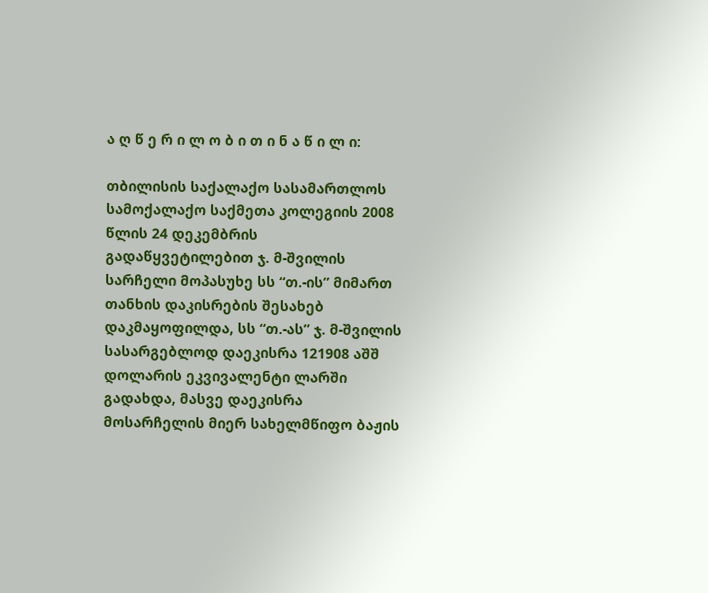ა ღ წ ე რ ი ლ ო ბ ი თ ი ნ ა წ ი ლ ი:

თბილისის საქალაქო სასამართლოს სამოქალაქო საქმეთა კოლეგიის 2008 წლის 24 დეკემბრის გადაწყვეტილებით ჯ. მ-შვილის სარჩელი მოპასუხე სს “თ.-ის” მიმართ თანხის დაკისრების შესახებ დაკმაყოფილდა, სს “თ.-ას” ჯ. მ-შვილის სასარგებლოდ დაეკისრა 121908 აშშ დოლარის ეკვივალენტი ლარში გადახდა, მასვე დაეკისრა მოსარჩელის მიერ სახელმწიფო ბაჟის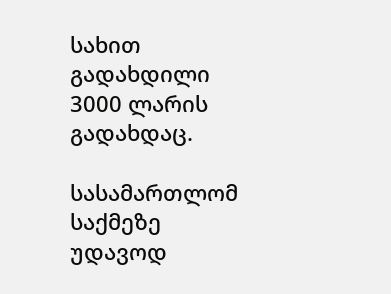სახით გადახდილი 3000 ლარის გადახდაც.

სასამართლომ საქმეზე უდავოდ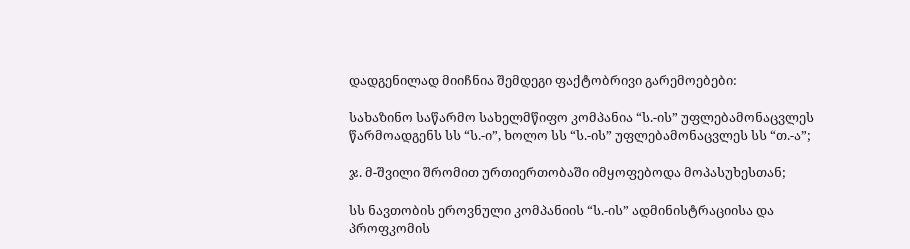დადგენილად მიიჩნია შემდეგი ფაქტობრივი გარემოებები:

სახაზინო საწარმო სახელმწიფო კომპანია “ს.-ის” უფლებამონაცვლეს წარმოადგენს სს “ს.-ი”, ხოლო სს “ს.-ის” უფლებამონაცვლეს სს “თ.-ა”;

ჯ. მ-შვილი შრომით ურთიერთობაში იმყოფებოდა მოპასუხესთან;

სს ნავთობის ეროვნული კომპანიის “ს.-ის” ადმინისტრაციისა და პროფკომის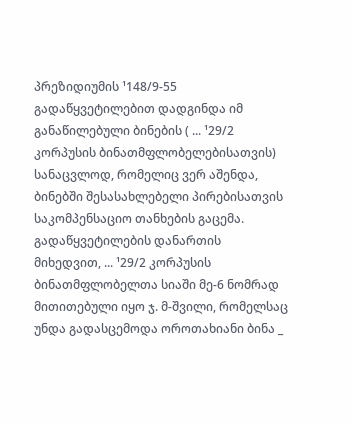პრეზიდიუმის ¹148/9-55 გადაწყვეტილებით დადგინდა იმ განაწილებული ბინების ( ... ¹29/2 კორპუსის ბინათმფლობელებისათვის) სანაცვლოდ, რომელიც ვერ აშენდა, ბინებში შესასახლებელი პირებისათვის საკომპენსაციო თანხების გაცემა. გადაწყვეტილების დანართის მიხედვით, ... ¹29/2 კორპუსის ბინათმფლობელთა სიაში მე-6 ნომრად მითითებული იყო ჯ. მ-შვილი, რომელსაც უნდა გადასცემოდა ოროთახიანი ბინა _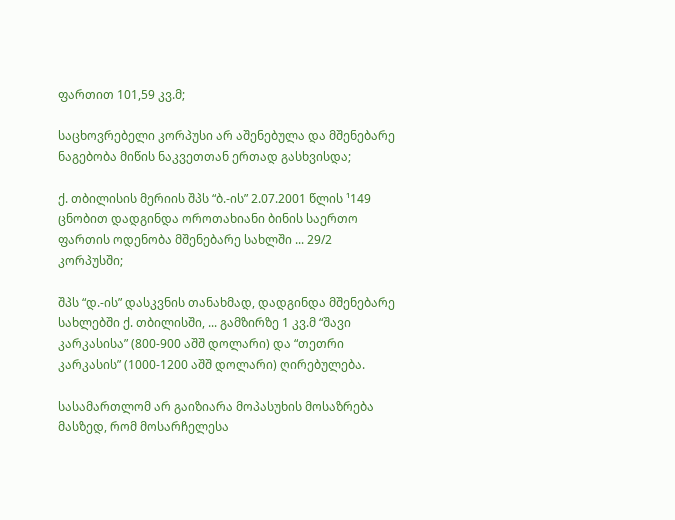ფართით 101,59 კვ.მ;

საცხოვრებელი კორპუსი არ აშენებულა და მშენებარე ნაგებობა მიწის ნაკვეთთან ერთად გასხვისდა;

ქ. თბილისის მერიის შპს “ბ.-ის” 2.07.2001 წლის ¹149 ცნობით დადგინდა ოროთახიანი ბინის საერთო ფართის ოდენობა მშენებარე სახლში ... 29/2 კორპუსში;

შპს “დ.-ის” დასკვნის თანახმად, დადგინდა მშენებარე სახლებში ქ. თბილისში, ... გამზირზე 1 კვ.მ “შავი კარკასისა” (800-900 აშშ დოლარი) და “თეთრი კარკასის” (1000-1200 აშშ დოლარი) ღირებულება.

სასამართლომ არ გაიზიარა მოპასუხის მოსაზრება მასზედ, რომ მოსარჩელესა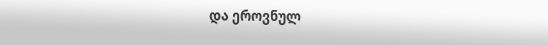და ეროვნულ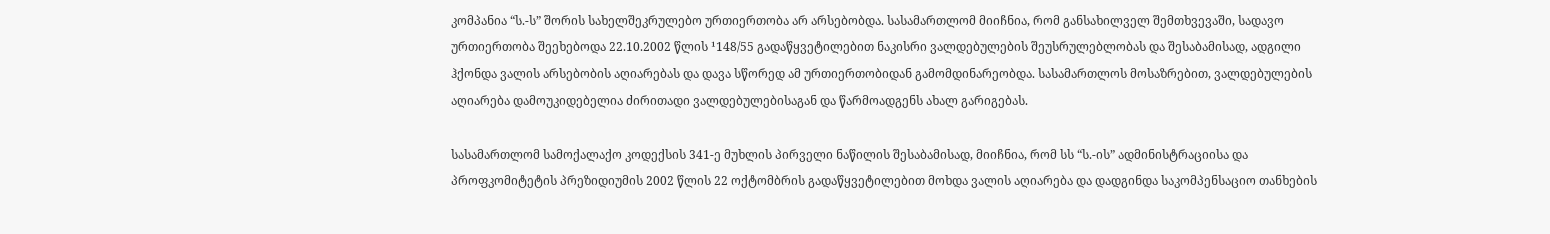კომპანია “ს.-ს” შორის სახელშეკრულებო ურთიერთობა არ არსებობდა. სასამართლომ მიიჩნია, რომ განსახილველ შემთხვევაში, სადავო ურთიერთობა შეეხებოდა 22.10.2002 წლის ¹148/55 გადაწყვეტილებით ნაკისრი ვალდებულების შეუსრულებლობას და შესაბამისად, ადგილი ჰქონდა ვალის არსებობის აღიარებას და დავა სწორედ ამ ურთიერთობიდან გამომდინარეობდა. სასამართლოს მოსაზრებით, ვალდებულების აღიარება დამოუკიდებელია ძირითადი ვალდებულებისაგან და წარმოადგენს ახალ გარიგებას.

სასამართლომ სამოქალაქო კოდექსის 341-ე მუხლის პირველი ნაწილის შესაბამისად, მიიჩნია, რომ სს “ს.-ის” ადმინისტრაციისა და პროფკომიტეტის პრეზიდიუმის 2002 წლის 22 ოქტომბრის გადაწყვეტილებით მოხდა ვალის აღიარება და დადგინდა საკომპენსაციო თანხების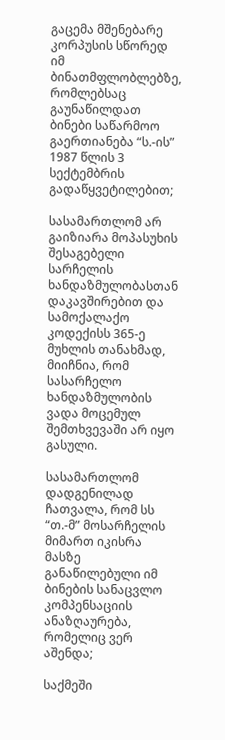გაცემა მშენებარე კორპუსის სწორედ იმ ბინათმფლობლებზე, რომლებსაც გაუნაწილდათ ბინები საწარმოო გაერთიანება “ს.-ის” 1987 წლის 3 სექტემბრის გადაწყვეტილებით;

სასამართლომ არ გაიზიარა მოპასუხის შესაგებელი სარჩელის ხანდაზმულობასთან დაკავშირებით და სამოქალაქო კოდექისს 365-ე მუხლის თანახმად, მიიჩნია, რომ სასარჩელო ხანდაზმულობის ვადა მოცემულ შემთხვევაში არ იყო გასული.

სასამართლომ დადგენილად ჩათვალა, რომ სს “თ.-მ” მოსარჩელის მიმართ იკისრა მასზე განაწილებული იმ ბინების სანაცვლო კომპენსაციის ანაზღაურება, რომელიც ვერ აშენდა;

საქმეში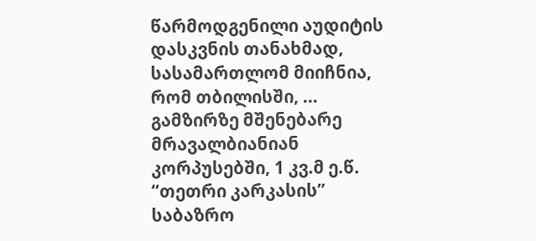წარმოდგენილი აუდიტის დასკვნის თანახმად, სასამართლომ მიიჩნია, რომ თბილისში, ... გამზირზე მშენებარე მრავალბიანიან კორპუსებში, 1 კვ.მ ე.წ. “თეთრი კარკასის” საბაზრო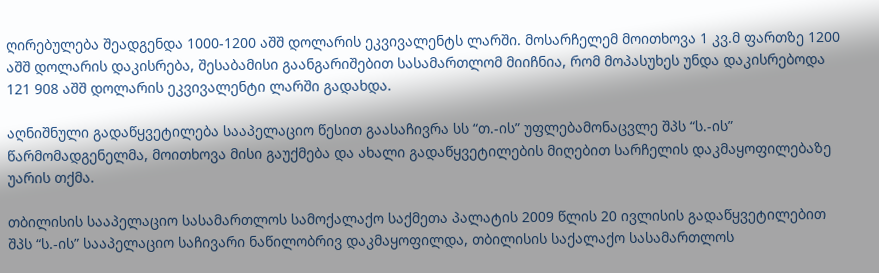ღირებულება შეადგენდა 1000-1200 აშშ დოლარის ეკვივალენტს ლარში. მოსარჩელემ მოითხოვა 1 კვ.მ ფართზე 1200 აშშ დოლარის დაკისრება, შესაბამისი გაანგარიშებით სასამართლომ მიიჩნია, რომ მოპასუხეს უნდა დაკისრებოდა 121 908 აშშ დოლარის ეკვივალენტი ლარში გადახდა.

აღნიშნული გადაწყვეტილება სააპელაციო წესით გაასაჩივრა სს “თ.-ის” უფლებამონაცვლე შპს “ს.-ის” წარმომადგენელმა, მოითხოვა მისი გაუქმება და ახალი გადაწყვეტილების მიღებით სარჩელის დაკმაყოფილებაზე უარის თქმა.

თბილისის სააპელაციო სასამართლოს სამოქალაქო საქმეთა პალატის 2009 წლის 20 ივლისის გადაწყვეტილებით შპს “ს.-ის” სააპელაციო საჩივარი ნაწილობრივ დაკმაყოფილდა, თბილისის საქალაქო სასამართლოს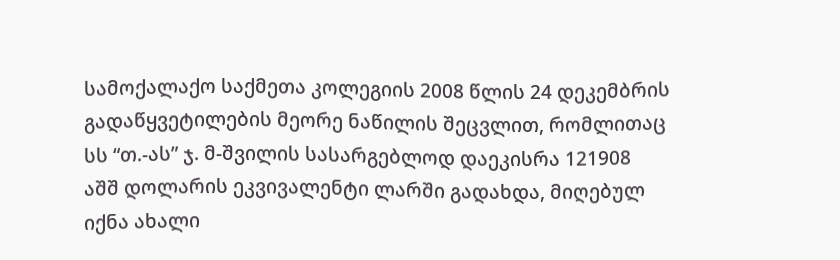სამოქალაქო საქმეთა კოლეგიის 2008 წლის 24 დეკემბრის გადაწყვეტილების მეორე ნაწილის შეცვლით, რომლითაც სს “თ.-ას” ჯ. მ-შვილის სასარგებლოდ დაეკისრა 121908 აშშ დოლარის ეკვივალენტი ლარში გადახდა, მიღებულ იქნა ახალი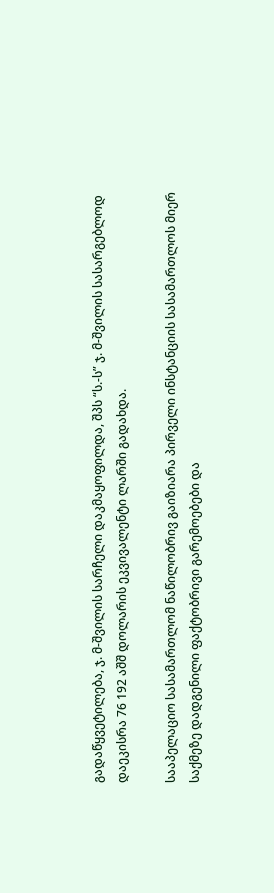გადაწყვეტილება, ჯ. მ-შვილის სარჩელი დაკმაყოფილდა, შპს “ს.-ს” ჯ. მ-შვილის სასარგებლოდ დაეკისრა 76 192 აშშ დოლარის ეკვივალენტი ლარში გადახდა.

სააპელაციო სასამართლომ ნაწილობრივ გაიზიარა პირველი ინსტანციის სასამართლოს მიერ საქმეზე დადგენილი ფაქტობრივი გარემოებები და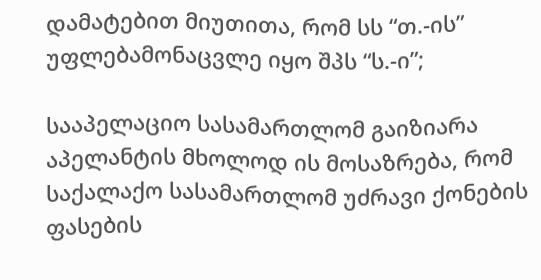დამატებით მიუთითა, რომ სს “თ.-ის” უფლებამონაცვლე იყო შპს “ს.-ი”;

სააპელაციო სასამართლომ გაიზიარა აპელანტის მხოლოდ ის მოსაზრება, რომ საქალაქო სასამართლომ უძრავი ქონების ფასების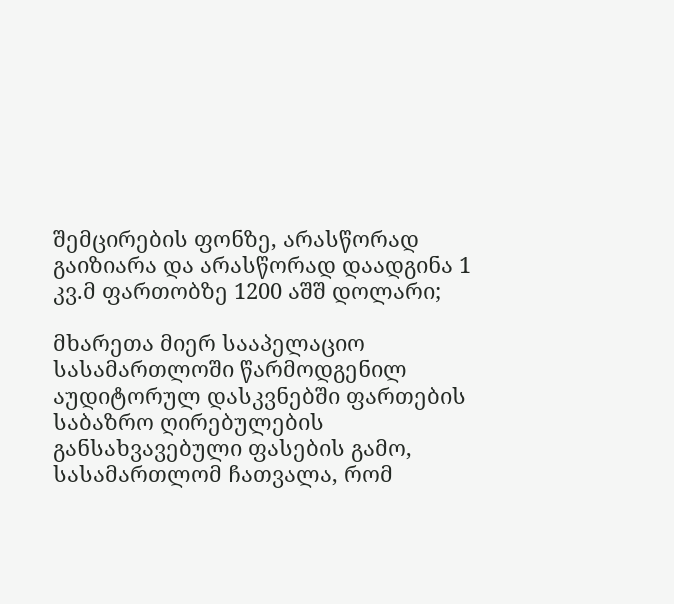შემცირების ფონზე, არასწორად გაიზიარა და არასწორად დაადგინა 1 კვ.მ ფართობზე 1200 აშშ დოლარი;

მხარეთა მიერ სააპელაციო სასამართლოში წარმოდგენილ აუდიტორულ დასკვნებში ფართების საბაზრო ღირებულების განსახვავებული ფასების გამო, სასამართლომ ჩათვალა, რომ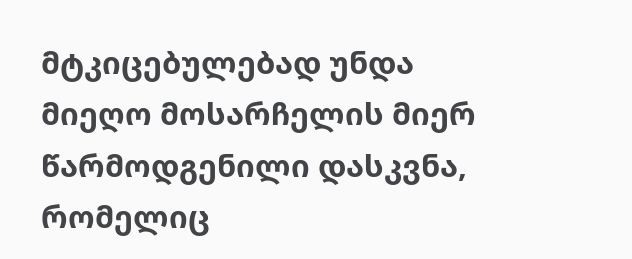მტკიცებულებად უნდა მიეღო მოსარჩელის მიერ წარმოდგენილი დასკვნა, რომელიც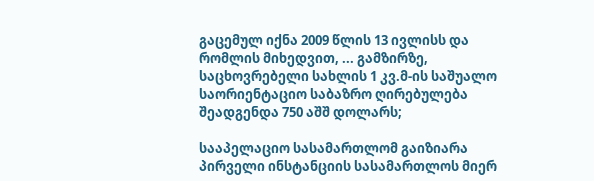გაცემულ იქნა 2009 წლის 13 ივლისს და რომლის მიხედვით, ... გამზირზე, საცხოვრებელი სახლის 1 კვ.მ-ის საშუალო საორიენტაციო საბაზრო ღირებულება შეადგენდა 750 აშშ დოლარს;

სააპელაციო სასამართლომ გაიზიარა პირველი ინსტანციის სასამართლოს მიერ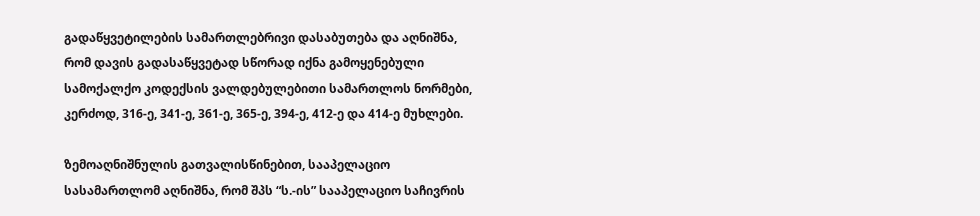გადაწყვეტილების სამართლებრივი დასაბუთება და აღნიშნა, რომ დავის გადასაწყვეტად სწორად იქნა გამოყენებული სამოქალქო კოდექსის ვალდებულებითი სამართლოს ნორმები, კერძოდ, 316-ე, 341-ე, 361-ე, 365-ე, 394-ე, 412-ე და 414-ე მუხლები.

ზემოაღნიშნულის გათვალისწინებით, სააპელაციო სასამართლომ აღნიშნა, რომ შპს “ს.-ის” სააპელაციო საჩივრის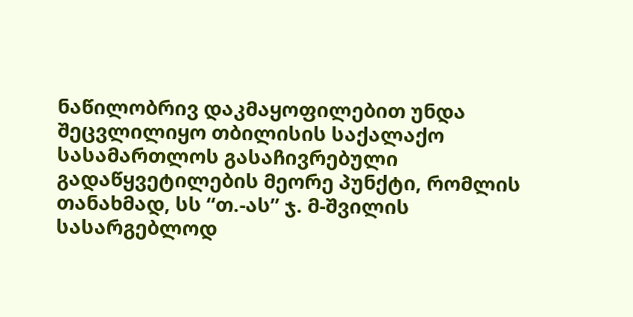ნაწილობრივ დაკმაყოფილებით უნდა შეცვლილიყო თბილისის საქალაქო სასამართლოს გასაჩივრებული გადაწყვეტილების მეორე პუნქტი, რომლის თანახმად, სს “თ.-ას” ჯ. მ-შვილის სასარგებლოდ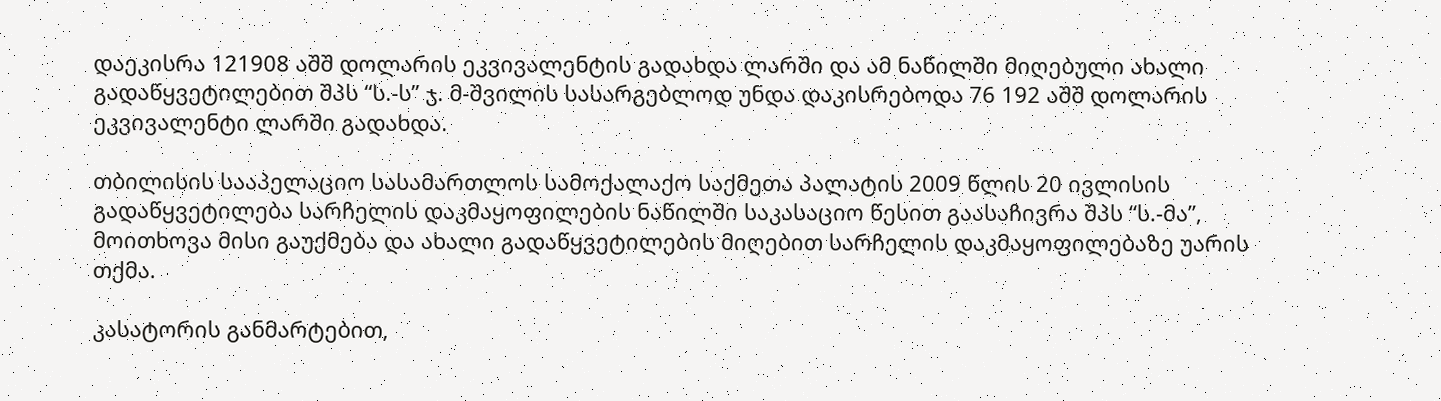დაეკისრა 121908 აშშ დოლარის ეკვივალენტის გადახდა ლარში და ამ ნაწილში მიღებული ახალი გადაწყვეტილებით შპს “ს.-ს” ჯ. მ-შვილის სასარგებლოდ უნდა დაკისრებოდა 76 192 აშშ დოლარის ეკვივალენტი ლარში გადახდა.

თბილისის სააპელაციო სასამართლოს სამოქალაქო საქმეთა პალატის 2009 წლის 20 ივლისის გადაწყვეტილება სარჩელის დაკმაყოფილების ნაწილში საკასაციო წესით გაასაჩივრა შპს “ს.-მა”, მოითხოვა მისი გაუქმება და ახალი გადაწყვეტილების მიღებით სარჩელის დაკმაყოფილებაზე უარის თქმა.

კასატორის განმარტებით,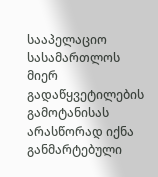სააპელაციო სასამართლოს მიერ გადაწყვეტილების გამოტანისას არასწორად იქნა განმარტებული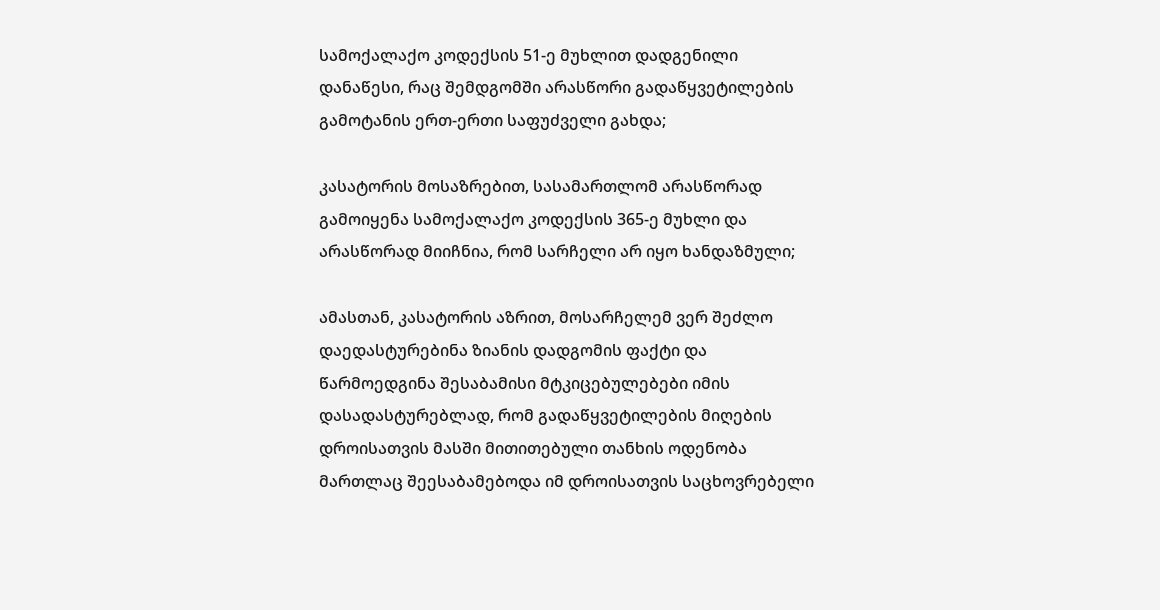სამოქალაქო კოდექსის 51-ე მუხლით დადგენილი დანაწესი, რაც შემდგომში არასწორი გადაწყვეტილების გამოტანის ერთ-ერთი საფუძველი გახდა;

კასატორის მოსაზრებით, სასამართლომ არასწორად გამოიყენა სამოქალაქო კოდექსის 365-ე მუხლი და არასწორად მიიჩნია, რომ სარჩელი არ იყო ხანდაზმული;

ამასთან, კასატორის აზრით, მოსარჩელემ ვერ შეძლო დაედასტურებინა ზიანის დადგომის ფაქტი და წარმოედგინა შესაბამისი მტკიცებულებები იმის დასადასტურებლად, რომ გადაწყვეტილების მიღების დროისათვის მასში მითითებული თანხის ოდენობა მართლაც შეესაბამებოდა იმ დროისათვის საცხოვრებელი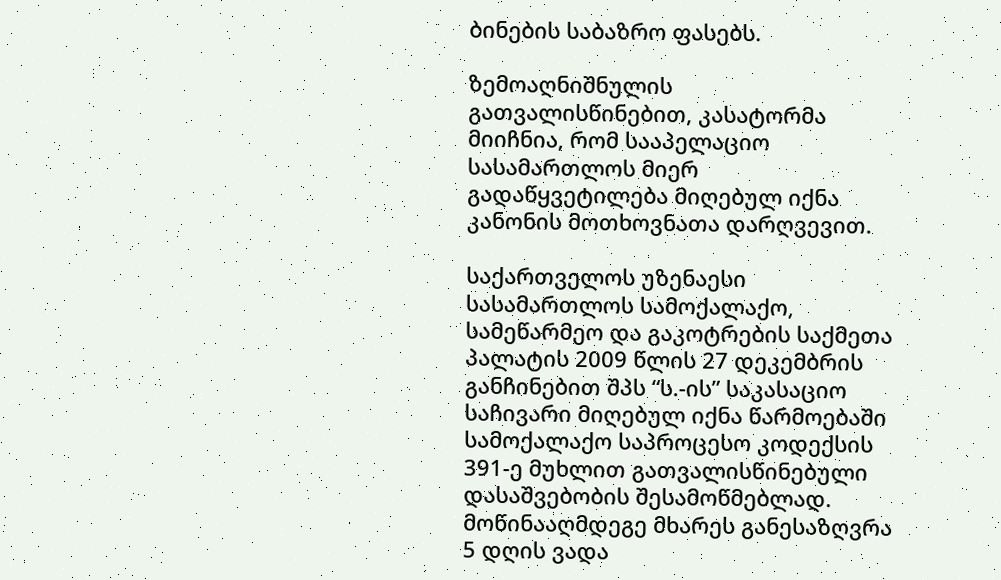ბინების საბაზრო ფასებს.

ზემოაღნიშნულის გათვალისწინებით, კასატორმა მიიჩნია, რომ სააპელაციო სასამართლოს მიერ გადაწყვეტილება მიღებულ იქნა კანონის მოთხოვნათა დარღვევით.

საქართველოს უზენაესი სასამართლოს სამოქალაქო, სამეწარმეო და გაკოტრების საქმეთა პალატის 2009 წლის 27 დეკემბრის განჩინებით შპს “ს.-ის” საკასაციო საჩივარი მიღებულ იქნა წარმოებაში სამოქალაქო საპროცესო კოდექსის 391-ე მუხლით გათვალისწინებული დასაშვებობის შესამოწმებლად. მოწინააღმდეგე მხარეს განესაზღვრა 5 დღის ვადა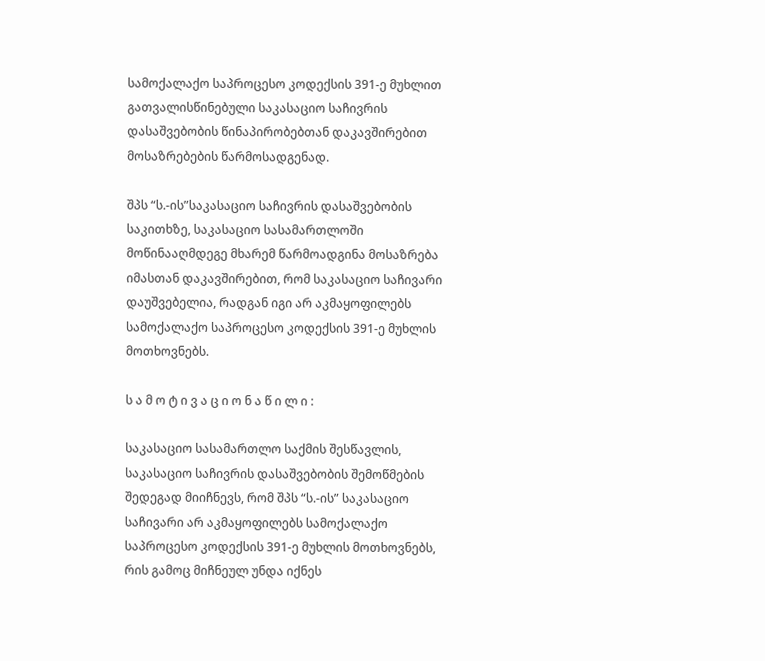სამოქალაქო საპროცესო კოდექსის 391-ე მუხლით გათვალისწინებული საკასაციო საჩივრის დასაშვებობის წინაპირობებთან დაკავშირებით მოსაზრებების წარმოსადგენად.

შპს “ს.-ის”საკასაციო საჩივრის დასაშვებობის საკითხზე, საკასაციო სასამართლოში მოწინააღმდეგე მხარემ წარმოადგინა მოსაზრება იმასთან დაკავშირებით, რომ საკასაციო საჩივარი დაუშვებელია, რადგან იგი არ აკმაყოფილებს სამოქალაქო საპროცესო კოდექსის 391-ე მუხლის მოთხოვნებს.

ს ა მ ო ტ ი ვ ა ც ი ო ნ ა წ ი ლ ი :

საკასაციო სასამართლო საქმის შესწავლის, საკასაციო საჩივრის დასაშვებობის შემოწმების შედეგად მიიჩნევს, რომ შპს “ს.-ის” საკასაციო საჩივარი არ აკმაყოფილებს სამოქალაქო საპროცესო კოდექსის 391-ე მუხლის მოთხოვნებს, რის გამოც მიჩნეულ უნდა იქნეს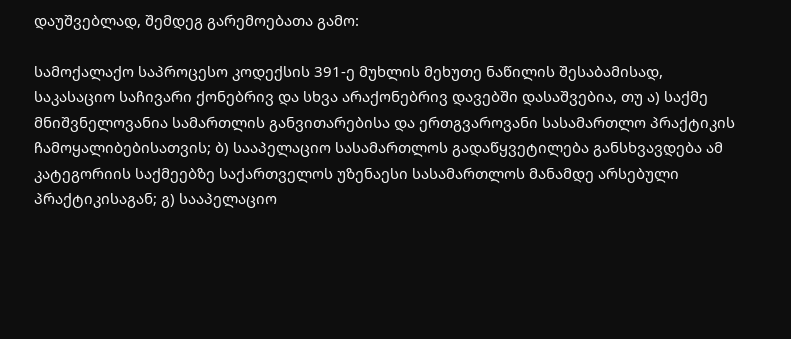დაუშვებლად, შემდეგ გარემოებათა გამო:

სამოქალაქო საპროცესო კოდექსის 391-ე მუხლის მეხუთე ნაწილის შესაბამისად, საკასაციო საჩივარი ქონებრივ და სხვა არაქონებრივ დავებში დასაშვებია, თუ ა) საქმე მნიშვნელოვანია სამართლის განვითარებისა და ერთგვაროვანი სასამართლო პრაქტიკის ჩამოყალიბებისათვის; ბ) სააპელაციო სასამართლოს გადაწყვეტილება განსხვავდება ამ კატეგორიის საქმეებზე საქართველოს უზენაესი სასამართლოს მანამდე არსებული პრაქტიკისაგან; გ) სააპელაციო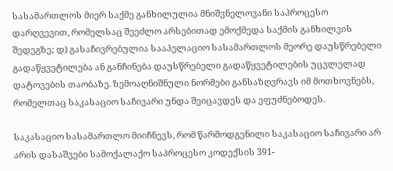სასამართლოს მიერ საქმე განხილულია მნიშვნელოვანი საპროცესო დარღვევით, რომელსაც შეეძლო არსებითად ემოქმედა საქმის განხილვის შედეგზე; დ) გასაჩივრებულია სააპელაციო სასამართლოს მეორე დაუსწრებელი გადაწყვეტილება ან განჩინება დაუსწრებელი გადაწყვეტილების უცვლელად დატოვების თაობაზე. ზემოაღნიშნული ნორმები განსაზღვრავს იმ მოთხოვნებს, რომელთაც საკასაციო საჩივარი უნდა შეიცავდეს და ეფუძნებოდეს.

საკასაციო სასამართლო მიიჩნევს, რომ წარმოდგენილი საკასაციო საჩივარი არ არის დასაშვები სამოქალაქო საპროცესო კოდექსის 391-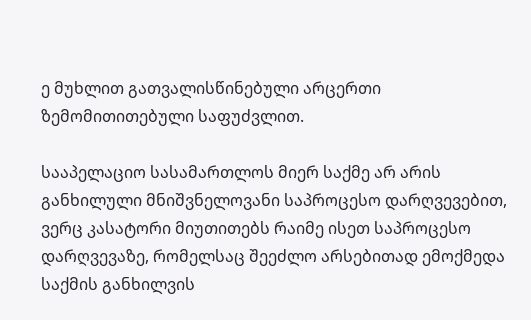ე მუხლით გათვალისწინებული არცერთი ზემომითითებული საფუძვლით.

სააპელაციო სასამართლოს მიერ საქმე არ არის განხილული მნიშვნელოვანი საპროცესო დარღვევებით, ვერც კასატორი მიუთითებს რაიმე ისეთ საპროცესო დარღვევაზე, რომელსაც შეეძლო არსებითად ემოქმედა საქმის განხილვის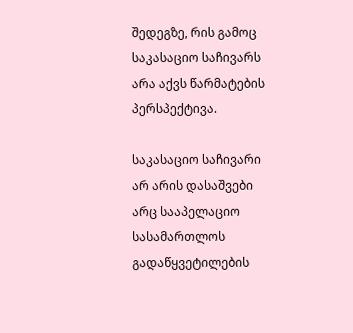შედეგზე, რის გამოც საკასაციო საჩივარს არა აქვს წარმატების პერსპექტივა.

საკასაციო საჩივარი არ არის დასაშვები არც სააპელაციო სასამართლოს გადაწყვეტილების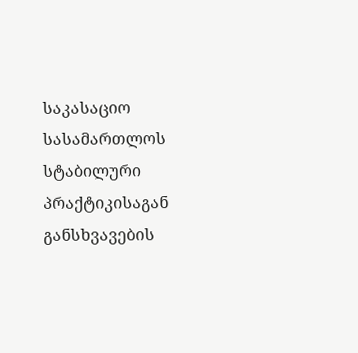საკასაციო სასამართლოს სტაბილური პრაქტიკისაგან განსხვავების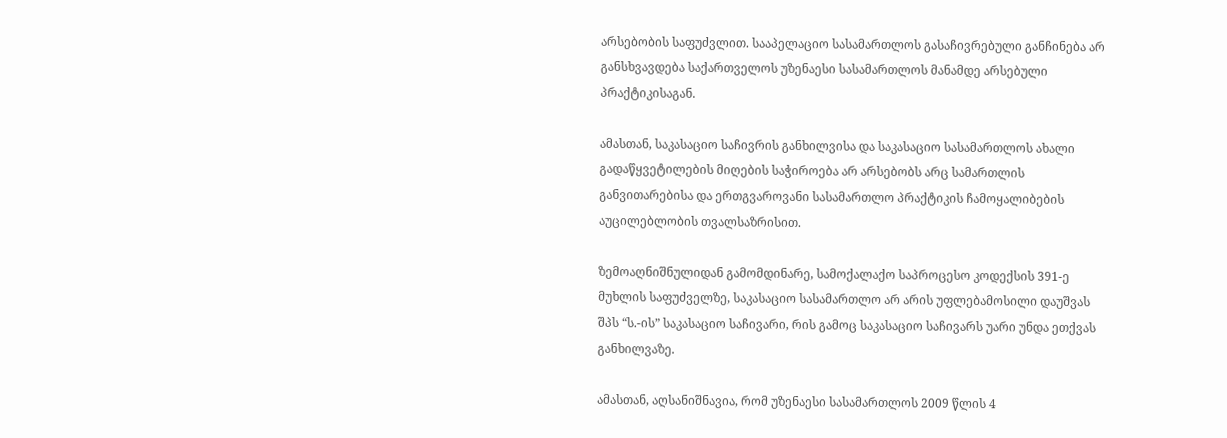არსებობის საფუძვლით. სააპელაციო სასამართლოს გასაჩივრებული განჩინება არ განსხვავდება საქართველოს უზენაესი სასამართლოს მანამდე არსებული პრაქტიკისაგან.

ამასთან, საკასაციო საჩივრის განხილვისა და საკასაციო სასამართლოს ახალი გადაწყვეტილების მიღების საჭიროება არ არსებობს არც სამართლის განვითარებისა და ერთგვაროვანი სასამართლო პრაქტიკის ჩამოყალიბების აუცილებლობის თვალსაზრისით.

ზემოაღნიშნულიდან გამომდინარე, სამოქალაქო საპროცესო კოდექსის 391-ე მუხლის საფუძველზე, საკასაციო სასამართლო არ არის უფლებამოსილი დაუშვას შპს “ს.-ის” საკასაციო საჩივარი, რის გამოც საკასაციო საჩივარს უარი უნდა ეთქვას განხილვაზე.

ამასთან, აღსანიშნავია, რომ უზენაესი სასამართლოს 2009 წლის 4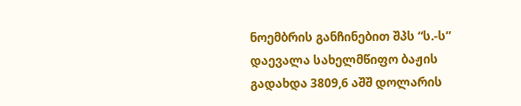ნოემბრის განჩინებით შპს “ს.-ს” დაევალა სახელმწიფო ბაჟის გადახდა 3809,6 აშშ დოლარის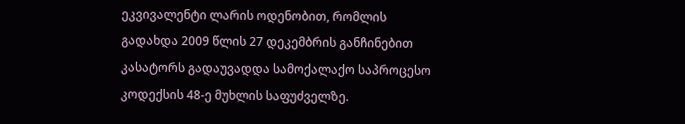ეკვივალენტი ლარის ოდენობით, რომლის გადახდა 2009 წლის 27 დეკემბრის განჩინებით კასატორს გადაუვადდა სამოქალაქო საპროცესო კოდექსის 48-ე მუხლის საფუძველზე.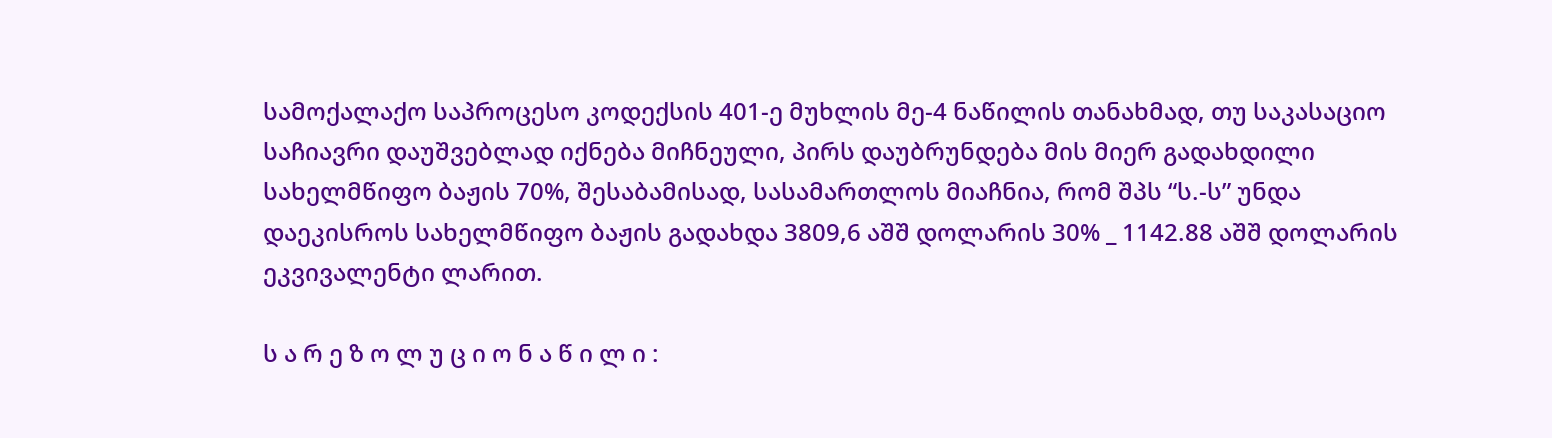სამოქალაქო საპროცესო კოდექსის 401-ე მუხლის მე-4 ნაწილის თანახმად, თუ საკასაციო საჩიავრი დაუშვებლად იქნება მიჩნეული, პირს დაუბრუნდება მის მიერ გადახდილი სახელმწიფო ბაჟის 70%, შესაბამისად, სასამართლოს მიაჩნია, რომ შპს “ს.-ს” უნდა დაეკისროს სახელმწიფო ბაჟის გადახდა 3809,6 აშშ დოლარის 30% _ 1142.88 აშშ დოლარის ეკვივალენტი ლარით.

ს ა რ ე ზ ო ლ უ ც ი ო ნ ა წ ი ლ ი :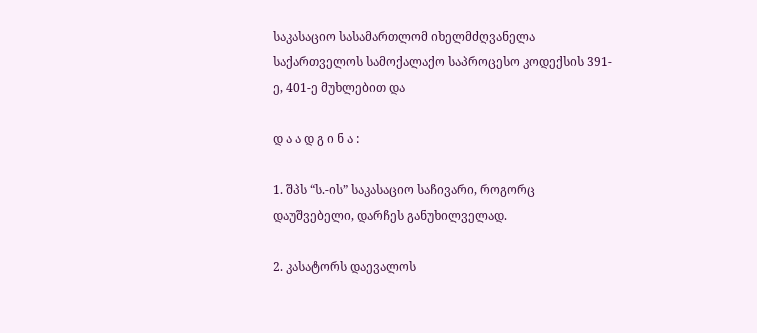საკასაციო სასამართლომ იხელმძღვანელა საქართველოს სამოქალაქო საპროცესო კოდექსის 391-ე, 401-ე მუხლებით და

დ ა ა დ გ ი ნ ა :

1. შპს “ს.-ის” საკასაციო საჩივარი, როგორც დაუშვებელი, დარჩეს განუხილველად.

2. კასატორს დაევალოს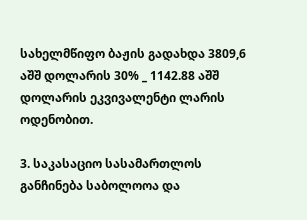სახელმწიფო ბაჟის გადახდა 3809,6 აშშ დოლარის 30% _ 1142.88 აშშ დოლარის ეკვივალენტი ლარის ოდენობით.

3. საკასაციო სასამართლოს განჩინება საბოლოოა და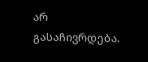არ გასაჩივრდება.